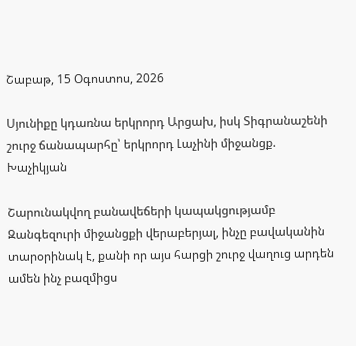Շաբաթ, 15 Օգոստոս, 2026

Սյունիքը կդառնա երկրորդ Արցախ, իսկ Տիգրանաշենի շուրջ ճանապարհը՝ երկրորդ Լաչինի միջանցք. Խաչիկյան

Շարունակվող բանավեճերի կապակցությամբ Զանգեզուրի միջանցքի վերաբերյալ, ինչը բավականին տարօրինակ է, քանի որ այս հարցի շուրջ վաղուց արդեն ամեն ինչ բազմիցս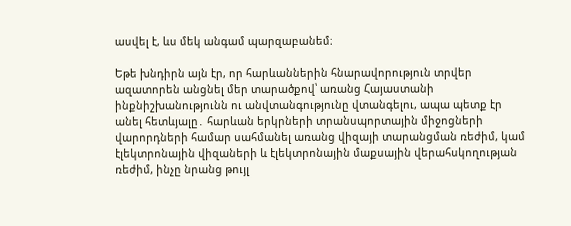ասվել է, ևս մեկ անգամ պարզաբանեմ։

Եթե խնդիրն այն էր, որ հարևաններին հնարավորություն տրվեր ազատորեն անցնել մեր տարածքով՝ առանց Հայաստանի ինքնիշխանությունն ու անվտանգությունը վտանգելու, ապա պետք էր անել հետևյալը․ հարևան երկրների տրանսպորտային միջոցների վարորդների համար սահմանել առանց վիզայի տարանցման ռեժիմ, կամ էլեկտրոնային վիզաների և էլեկտրոնային մաքսային վերահսկողության ռեժիմ, ինչը նրանց թույլ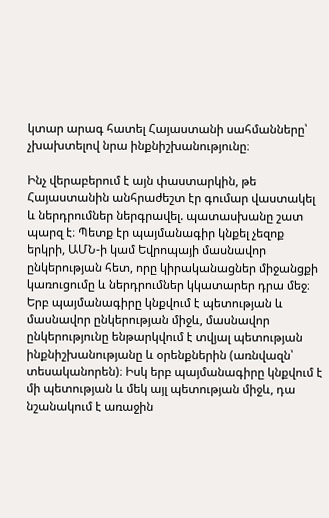կտար արագ հատել Հայաստանի սահմանները՝ չխախտելով նրա ինքնիշխանությունը։

Ինչ վերաբերում է այն փաստարկին, թե Հայաստանին անհրաժեշտ էր գումար վաստակել և ներդրումներ ներգրավել. պատասխանը շատ պարզ է։ Պետք էր պայմանագիր կնքել չեզոք երկրի, ԱՄՆ-ի կամ Եվրոպայի մասնավոր ընկերության հետ, որը կիրականացներ միջանցքի կառուցումը և ներդրումներ կկատարեր դրա մեջ։ Երբ պայմանագիրը կնքվում է պետության և մասնավոր ընկերության միջև, մասնավոր ընկերությունը ենթարկվում է տվյալ պետության ինքնիշխանությանը և օրենքներին (առնվազն՝ տեսականորեն)։ Իսկ երբ պայմանագիրը կնքվում է մի պետության և մեկ այլ պետության միջև, դա նշանակում է առաջին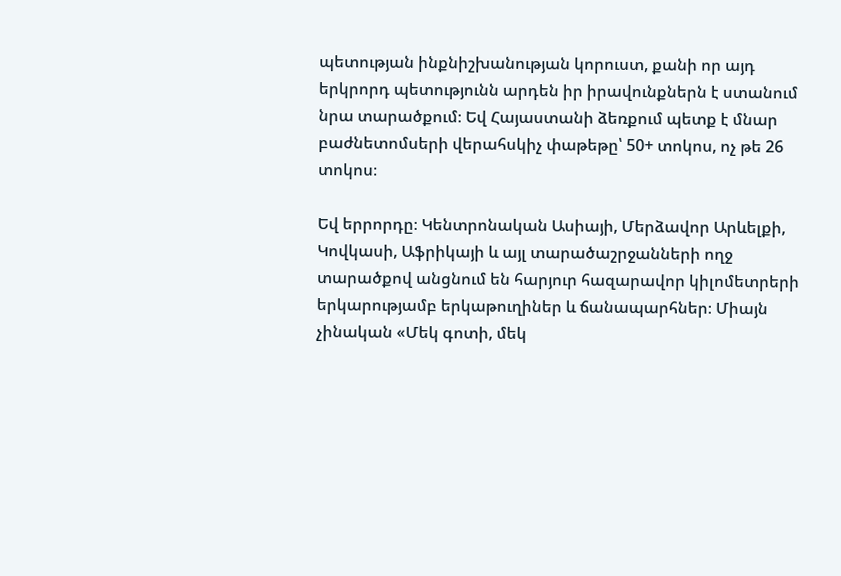պետության ինքնիշխանության կորուստ, քանի որ այդ երկրորդ պետությունն արդեն իր իրավունքներն է ստանում նրա տարածքում։ Եվ Հայաստանի ձեռքում պետք է մնար բաժնետոմսերի վերահսկիչ փաթեթը՝ 50+ տոկոս, ոչ թե 26 տոկոս։

Եվ երրորդը։ Կենտրոնական Ասիայի, Մերձավոր Արևելքի, Կովկասի, Աֆրիկայի և այլ տարածաշրջանների ողջ տարածքով անցնում են հարյուր հազարավոր կիլոմետրերի երկարությամբ երկաթուղիներ և ճանապարհներ։ Միայն չինական «Մեկ գոտի, մեկ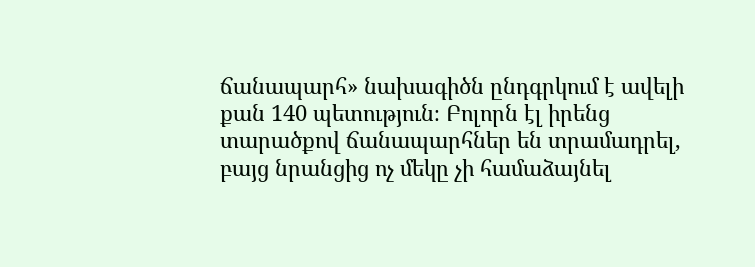ճանապարհ» նախագիծն ընդգրկում է ավելի քան 140 պետություն։ Բոլորն էլ իրենց տարածքով ճանապարհներ են տրամադրել, բայց նրանցից ոչ մեկը չի համաձայնել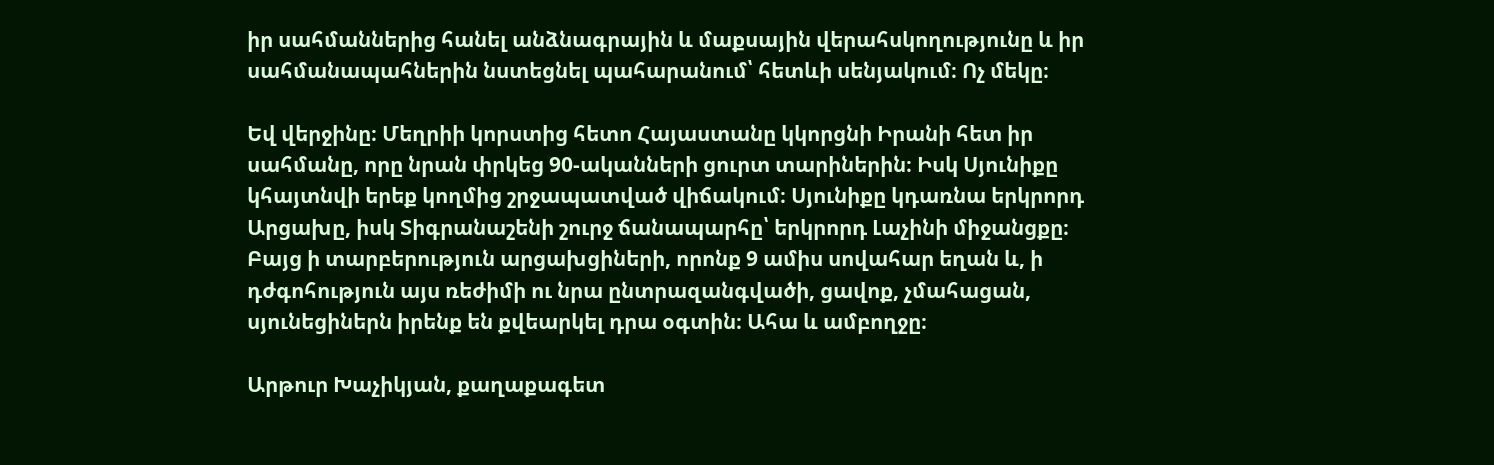իր սահմաններից հանել անձնագրային և մաքսային վերահսկողությունը և իր սահմանապահներին նստեցնել պահարանում՝ հետևի սենյակում։ Ոչ մեկը։

Եվ վերջինը։ Մեղրիի կորստից հետո Հայաստանը կկորցնի Իրանի հետ իր սահմանը, որը նրան փրկեց 90-ականների ցուրտ տարիներին։ Իսկ Սյունիքը կհայտնվի երեք կողմից շրջապատված վիճակում։ Սյունիքը կդառնա երկրորդ Արցախը, իսկ Տիգրանաշենի շուրջ ճանապարհը՝ երկրորդ Լաչինի միջանցքը։ Բայց ի տարբերություն արցախցիների, որոնք 9 ամիս սովահար եղան և, ի դժգոհություն այս ռեժիմի ու նրա ընտրազանգվածի, ցավոք, չմահացան, սյունեցիներն իրենք են քվեարկել դրա օգտին։ Ահա և ամբողջը։

Արթուր Խաչիկյան, քաղաքագետ